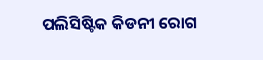ପଲିସିଷ୍ଟିକ କିଡନୀ ରୋଗ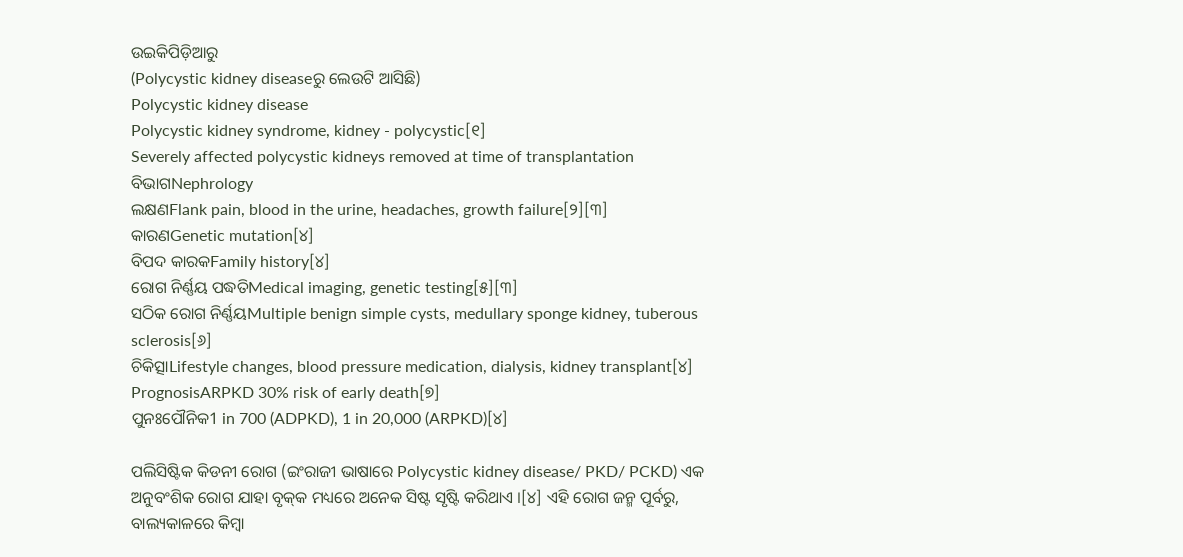ଉଇକିପିଡ଼ିଆ‌ରୁ
(Polycystic kidney diseaseରୁ ଲେଉଟି ଆସିଛି)
Polycystic kidney disease
Polycystic kidney syndrome, kidney - polycystic[୧]
Severely affected polycystic kidneys removed at time of transplantation
ବିଭାଗNephrology
ଲକ୍ଷଣFlank pain, blood in the urine, headaches, growth failure[୨][୩]
କାରଣGenetic mutation[୪]
ବିପଦ କାରକFamily history[୪]
ରୋଗ ନିର୍ଣ୍ଣୟ ପଦ୍ଧତିMedical imaging, genetic testing[୫][୩]
ସଠିକ ରୋଗ ନିର୍ଣ୍ଣୟMultiple benign simple cysts, medullary sponge kidney, tuberous sclerosis[୬]
ଚିକିତ୍ସାLifestyle changes, blood pressure medication, dialysis, kidney transplant[୪]
PrognosisARPKD 30% risk of early death[୭]
ପୁନଃପୌନିକ1 in 700 (ADPKD), 1 in 20,000 (ARPKD)[୪]

ପଲିସିଷ୍ଟିକ କିଡନୀ ରୋଗ (ଇଂରାଜୀ ଭାଷାରେ Polycystic kidney disease/ PKD/ PCKD) ଏକ ଅନୁବଂଶିକ ରୋଗ ଯାହା ବୃକ୍‌କ ମଧ୍ୟରେ ଅନେକ ସିଷ୍ଟ ସୃଷ୍ଟି କରିଥାଏ ।[୪] ଏହି ରୋଗ ଜନ୍ମ ପୂର୍ବରୁ, ବାଲ୍ୟକାଳରେ କିମ୍ବା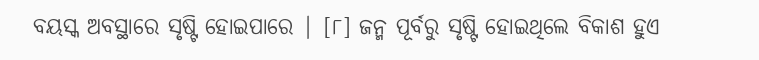ବୟସ୍କ ଅବସ୍ଥାରେ ସୃଷ୍ଟି ହୋଇପାରେ | [୮] ଜନ୍ମ ପୂର୍ବରୁ ସୃଷ୍ଟି ହୋଇଥିଲେ ବିକାଶ ହୁଏ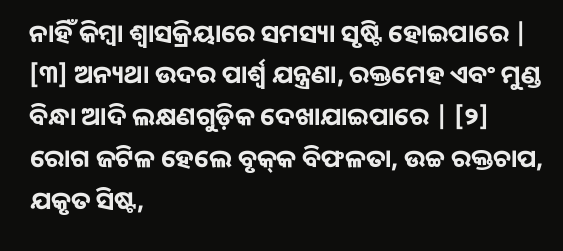ନାହିଁ କିମ୍ବା ଶ୍ୱାସକ୍ରିୟାରେ ସମସ୍ୟା ସୃଷ୍ଟି ହୋଇପାରେ | [୩] ଅନ୍ୟଥା ଉଦର ପାର୍ଶ୍ୱ ଯନ୍ତ୍ରଣା, ରକ୍ତମେହ ଏବଂ ମୁଣ୍ଡ ବିନ୍ଧା ଆଦି ଲକ୍ଷଣଗୁଡ଼ିକ ଦେଖାଯାଇପାରେ | [୨] ରୋଗ ଜଟିଳ ହେଲେ ବୃକ୍‌କ ବିଫଳତା, ଉଚ୍ଚ ରକ୍ତଚାପ, ଯକୃତ ସିଷ୍ଟ,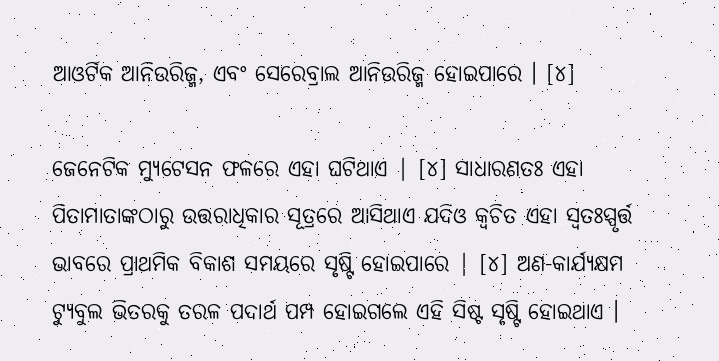ଆଓର୍ଟିକ ଆନିଉରିଜ୍ମ, ଏବଂ ସେରେବ୍ରାଲ ଆନିଉରିଜ୍ମ ହୋଇପାରେ । [୪]

ଜେନେଟିକ ମ୍ୟୁଟେସନ ଫଳରେ ଏହା ଘଟିଥାଏ | [୪] ସାଧାରଣତଃ ଏହା ପିତାମାତାଙ୍କଠାରୁ ଉତ୍ତରାଧିକାର ସୂତ୍ରରେ ଆସିଥାଏ ଯଦିଓ କ୍ୱଚିତ ଏହା ସ୍ୱତଃସ୍ପୃର୍ତ୍ତ ଭାବରେ ପ୍ରାଥମିକ ବିକାଶ ସମୟରେ ସୃଷ୍ଟି ହୋଇପାରେ | [୪] ଅଣ-କାର୍ଯ୍ୟକ୍ଷମ ଟ୍ୟୁବୁଲ ଭିତରକୁ ତରଳ ପଦାର୍ଥ ପମ୍ପ ହୋଇଗଲେ ଏହି ସିଷ୍ଟ ସୃଷ୍ଟି ହୋଇଥାଏ ।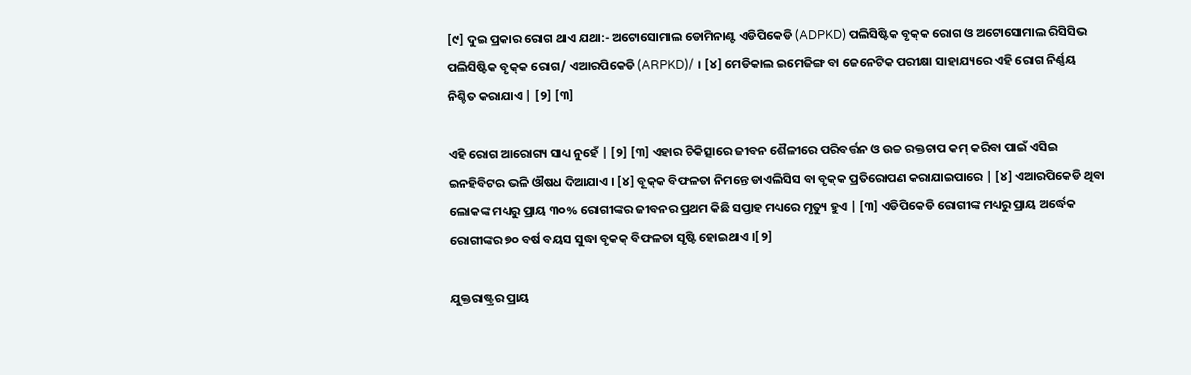[୯] ଦୁଇ ପ୍ରକାର ରୋଗ ଥାଏ ଯଥା:- ଅଟୋସୋମାଲ ଡୋମିନାଣ୍ଟ ଏଡିପିକେଡି (ADPKD) ପଲିସିଷ୍ଟିକ ବୃକ୍‌କ ରୋଗ ଓ ଅଟୋସୋମାଲ ରିସିସିଭ ପଲିସିଷ୍ଟିକ ବୃକ୍‌କ ରୋଗ/ ଏଆରପିକେଡି (ARPKD)/ । [୪] ମେଡିକାଲ ଇମେଜିଙ୍ଗ ବା ଜେନେଟିକ ପରୀକ୍ଷା ସାହାଯ୍ୟରେ ଏହି ରୋଗ ନିର୍ଣ୍ଣୟ ନିଶ୍ଚିତ କରାଯାଏ | [୨] [୩]

ଏହି ରୋଗ ଆରୋଗ୍ୟ ସାଧ୍ୟ ନୁହେଁ | [୨] [୩] ଏହାର ଚିକିତ୍ସାରେ ଜୀବନ ଶୈଳୀରେ ପରିବର୍ତ୍ତନ ଓ ଉଚ୍ଚ ରକ୍ତଚାପ କମ୍ କରିବା ପାଇଁ ଏସିଇ ଇନହିବିଟର ଭଳି ଔଷଧ ଦିଆଯାଏ । [୪] ବୂକ୍‌କ ବିଫଳତା ନିମନ୍ତେ ଡାଏଲିସିସ ବା ବୃକ୍‌କ ପ୍ରତିରୋପଣ କରାଯାଇପାରେ | [୪] ଏଆରପିକେଡି ଥିବା ଲୋକଙ୍କ ମଧ୍ୟରୁ ପ୍ରାୟ ୩୦% ରୋଗୀଙ୍କର ଜୀବନର ପ୍ରଥମ କିଛି ସପ୍ତାହ ମଧ୍ୟରେ ମୃତ୍ୟୁ ହୁଏ | [୩] ଏଡିପିକେଡି ରୋଗୀଙ୍କ ମଧ୍ୟରୁ ପ୍ରାୟ ଅର୍ଦ୍ଧେକ ରୋଗୀଙ୍କର ୭୦ ବର୍ଷ ବୟସ ସୁଦ୍ଧା ବୃକକ୍ ବିଫଳତା ସୃଷ୍ଟି ହୋଇଥାଏ ।[୨]

ଯୁକ୍ତରାଷ୍ଟ୍ରର ପ୍ରାୟ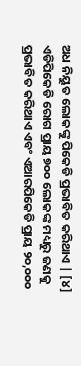ଅଧ ନିୟୁତ ଲୋକଙ୍କୁ ପିକେଡି ପ୍ରଭାବିତ କରିଥାଏ | [୪] ଏଡିପିକେଡି ରୋଗ ପ୍ରାୟ ୭୦୦ ଲୋକଙ୍କ ମଧ୍ୟରୁ ଜଣକୁ ପ୍ରଭାବିତ କରିଥାଏ ଏବଂ ଏଆରପିକେଡି ପ୍ରାୟ ୨୦,୦୦୦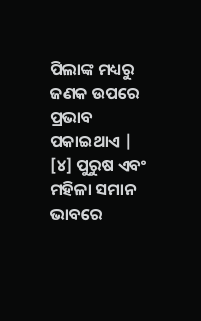ପିଲାଙ୍କ ମଧ୍ୟରୁ ଜଣକ ଉପରେ ପ୍ରଭାବ ପକାଇଥାଏ | [୪] ପୁରୁଷ ଏବଂ ମହିଳା ସମାନ ଭାବରେ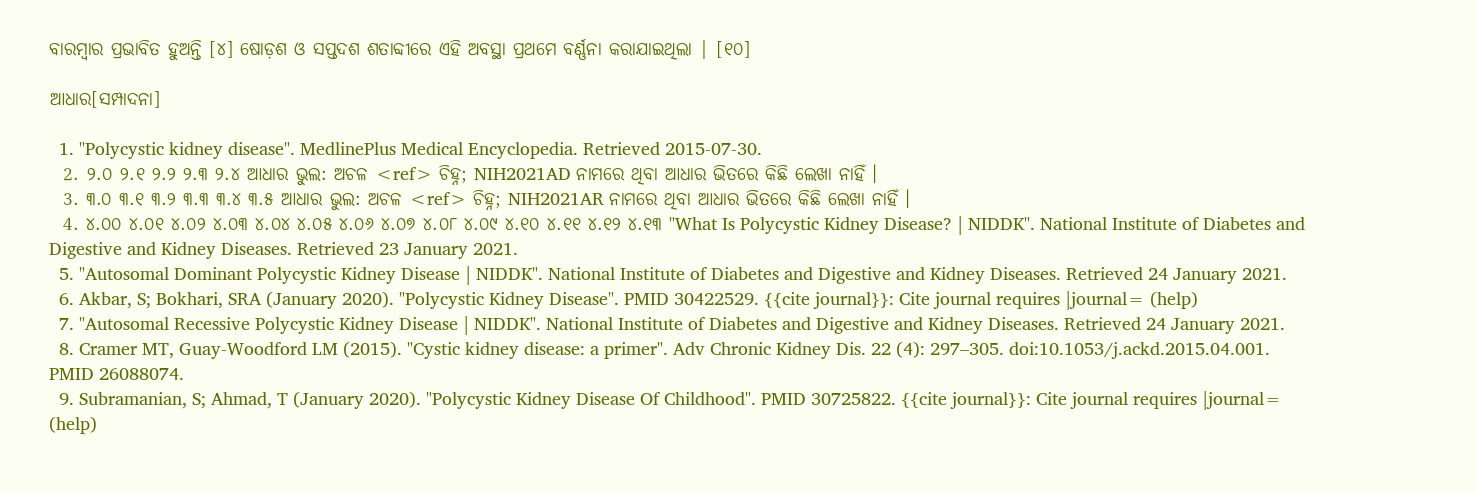ବାରମ୍ବାର ପ୍ରଭାବିତ ହୁଅନ୍ତି [୪] ଷୋଡ଼ଶ ଓ ସପ୍ତଦଶ ଶତାବ୍ଦୀରେ ଏହି ଅବସ୍ଥା ପ୍ରଥମେ ବର୍ଣ୍ଣନା କରାଯାଇଥିଲା | [୧୦]

ଆଧାର[ସମ୍ପାଦନା]

  1. "Polycystic kidney disease". MedlinePlus Medical Encyclopedia. Retrieved 2015-07-30.
  2. ୨.୦ ୨.୧ ୨.୨ ୨.୩ ୨.୪ ଆଧାର ଭୁଲ: ଅଚଳ <ref> ଚିହ୍ନ; NIH2021AD ନାମରେ ଥିବା ଆଧାର ଭିତରେ କିଛି ଲେଖା ନାହିଁ ।
  3. ୩.୦ ୩.୧ ୩.୨ ୩.୩ ୩.୪ ୩.୫ ଆଧାର ଭୁଲ: ଅଚଳ <ref> ଚିହ୍ନ; NIH2021AR ନାମରେ ଥିବା ଆଧାର ଭିତରେ କିଛି ଲେଖା ନାହିଁ ।
  4. ୪.୦୦ ୪.୦୧ ୪.୦୨ ୪.୦୩ ୪.୦୪ ୪.୦୫ ୪.୦୬ ୪.୦୭ ୪.୦୮ ୪.୦୯ ୪.୧୦ ୪.୧୧ ୪.୧୨ ୪.୧୩ "What Is Polycystic Kidney Disease? | NIDDK". National Institute of Diabetes and Digestive and Kidney Diseases. Retrieved 23 January 2021.
  5. "Autosomal Dominant Polycystic Kidney Disease | NIDDK". National Institute of Diabetes and Digestive and Kidney Diseases. Retrieved 24 January 2021.
  6. Akbar, S; Bokhari, SRA (January 2020). "Polycystic Kidney Disease". PMID 30422529. {{cite journal}}: Cite journal requires |journal= (help)
  7. "Autosomal Recessive Polycystic Kidney Disease | NIDDK". National Institute of Diabetes and Digestive and Kidney Diseases. Retrieved 24 January 2021.
  8. Cramer MT, Guay-Woodford LM (2015). "Cystic kidney disease: a primer". Adv Chronic Kidney Dis. 22 (4): 297–305. doi:10.1053/j.ackd.2015.04.001. PMID 26088074.
  9. Subramanian, S; Ahmad, T (January 2020). "Polycystic Kidney Disease Of Childhood". PMID 30725822. {{cite journal}}: Cite journal requires |journal= (help)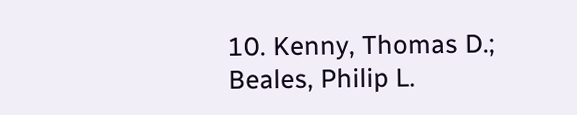10. Kenny, Thomas D.; Beales, Philip L.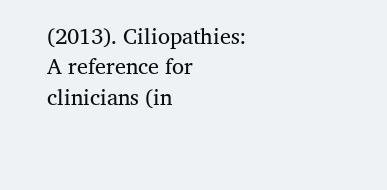(2013). Ciliopathies: A reference for clinicians (in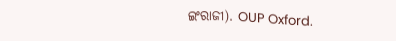ଇଂରାଜୀ). OUP Oxford.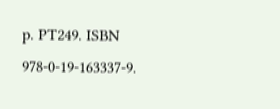p. PT249. ISBN 978-0-19-163337-9.